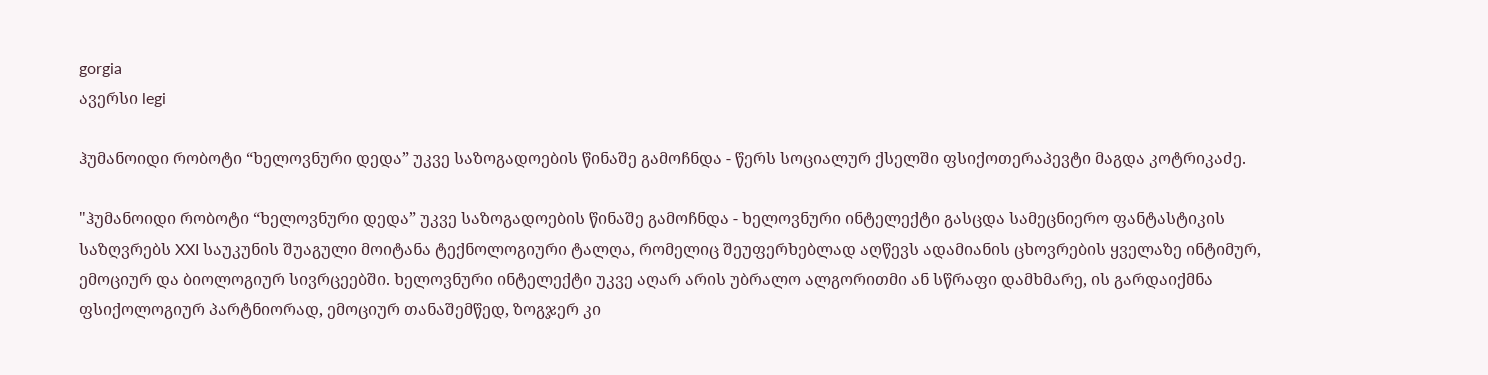gorgia
ავერსი legi

ჰუმანოიდი რობოტი “ხელოვნური დედა” უკვე საზოგადოების წინაშე გამოჩნდა - წერს სოციალურ ქსელში ფსიქოთერაპევტი მაგდა კოტრიკაძე.

"ჰუმანოიდი რობოტი “ხელოვნური დედა” უკვე საზოგადოების წინაშე გამოჩნდა - ხელოვნური ინტელექტი გასცდა სამეცნიერო ფანტასტიკის საზღვრებს XXI საუკუნის შუაგული მოიტანა ტექნოლოგიური ტალღა, რომელიც შეუფერხებლად აღწევს ადამიანის ცხოვრების ყველაზე ინტიმურ, ემოციურ და ბიოლოგიურ სივრცეებში. ხელოვნური ინტელექტი უკვე აღარ არის უბრალო ალგორითმი ან სწრაფი დამხმარე, ის გარდაიქმნა ფსიქოლოგიურ პარტნიორად, ემოციურ თანაშემწედ, ზოგჯერ კი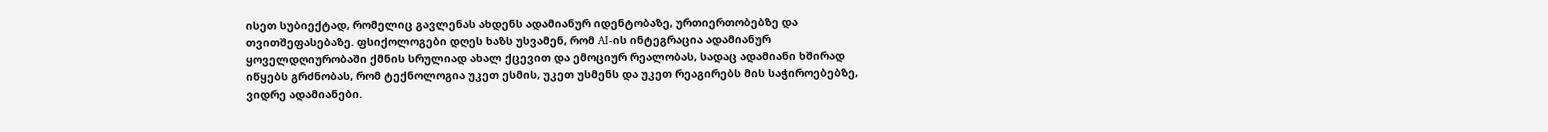ისეთ სუბიექტად, რომელიც გავლენას ახდენს ადამიანურ იდენტობაზე, ურთიერთობებზე და თვითშეფასებაზე. ფსიქოლოგები დღეს ხაზს უსვამენ, რომ AI-ის ინტეგრაცია ადამიანურ ყოველდღიურობაში ქმნის სრულიად ახალ ქცევით და ემოციურ რეალობას, სადაც ადამიანი ხშირად იწყებს გრძნობას, რომ ტექნოლოგია უკეთ ესმის, უკეთ უსმენს და უკეთ რეაგირებს მის საჭიროებებზე, ვიდრე ადამიანები.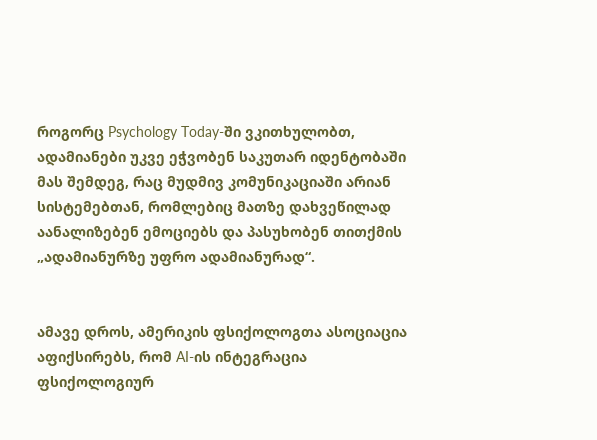როგორც Psychology Today-ში ვკითხულობთ, ადამიანები უკვე ეჭვობენ საკუთარ იდენტობაში მას შემდეგ, რაც მუდმივ კომუნიკაციაში არიან სისტემებთან, რომლებიც მათზე დახვეწილად აანალიზებენ ემოციებს და პასუხობენ თითქმის „ადამიანურზე უფრო ადამიანურად“.


ამავე დროს, ამერიკის ფსიქოლოგთა ასოციაცია აფიქსირებს, რომ AI-ის ინტეგრაცია ფსიქოლოგიურ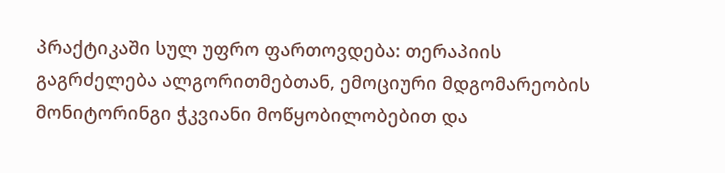პრაქტიკაში სულ უფრო ფართოვდება: თერაპიის გაგრძელება ალგორითმებთან, ემოციური მდგომარეობის მონიტორინგი ჭკვიანი მოწყობილობებით და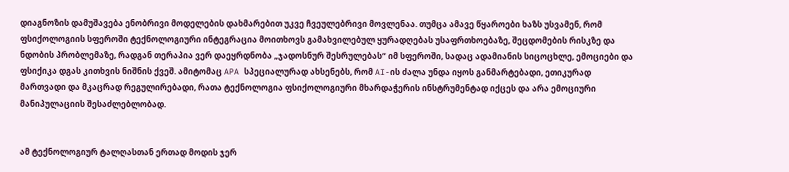დიაგნოზის დამუშავება ენობრივი მოდელების დახმარებით უკვე ჩვეულებრივი მოვლენაა. თუმცა ამავე წყაროები ხაზს უსვამენ, რომ ფსიქოლოგიის სფეროში ტექნოლოგიური ინტეგრაცია მოითხოვს გამახვილებულ ყურადღებას უსაფრთხოებაზე, შეცდომების რისკზე და ნდობის პრობლემაზე, რადგან თერაპია ვერ დაეყრდნობა „ჯადოსნურ შესრულებას“ იმ სფეროში, სადაც ადამიანის სიცოცხლე, ემოციები და ფსიქიკა დგას კითხვის ნიშნის ქვეშ. ამიტომაც APA სპეციალურად ახსენებს, რომ AI-ის ძალა უნდა იყოს განმარტებადი, ეთიკურად მართვადი და მკაცრად რეგულირებადი, რათა ტექნოლოგია ფსიქოლოგიური მხარდაჭერის ინსტრუმენტად იქცეს და არა ემოციური მანიპულაციის შესაძლებლობად.


ამ ტექნოლოგიურ ტალღასთან ერთად მოდის ჯერ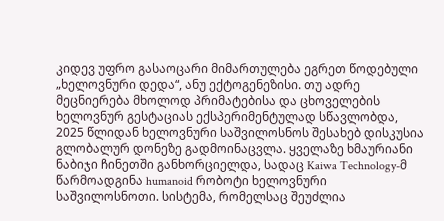კიდევ უფრო გასაოცარი მიმართულება ეგრეთ წოდებული „ხელოვნური დედა“, ანუ ექტოგენეზისი. თუ ადრე მეცნიერება მხოლოდ პრიმატებისა და ცხოველების ხელოვნურ გესტაციას ექსპერიმენტულად სწავლობდა, 2025 წლიდან ხელოვნური საშვილოსნოს შესახებ დისკუსია გლობალურ დონეზე გადმოინაცვლა. ყველაზე ხმაურიანი ნაბიჯი ჩინეთში განხორციელდა, სადაც Kaiwa Technology-მ წარმოადგინა humanoid რობოტი ხელოვნური საშვილოსნოთი. სისტემა, რომელსაც შეუძლია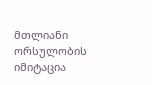მთლიანი ორსულობის იმიტაცია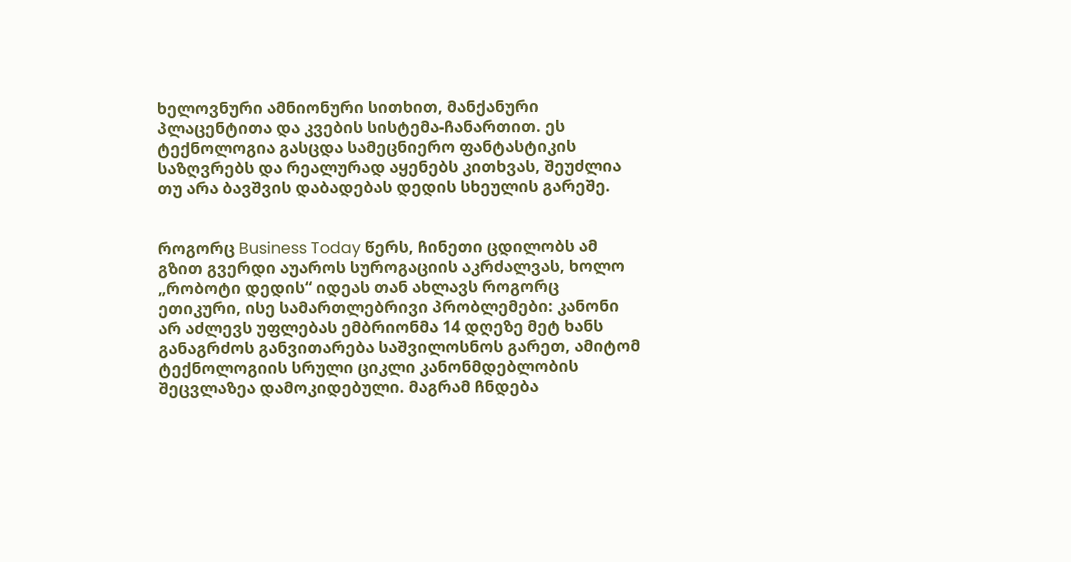ხელოვნური ამნიონური სითხით, მანქანური პლაცენტითა და კვების სისტემა-ჩანართით. ეს ტექნოლოგია გასცდა სამეცნიერო ფანტასტიკის საზღვრებს და რეალურად აყენებს კითხვას, შეუძლია თუ არა ბავშვის დაბადებას დედის სხეულის გარეშე.


როგორც Business Today წერს, ჩინეთი ცდილობს ამ გზით გვერდი აუაროს სუროგაციის აკრძალვას, ხოლო „რობოტი დედის“ იდეას თან ახლავს როგორც ეთიკური, ისე სამართლებრივი პრობლემები: კანონი არ აძლევს უფლებას ემბრიონმა 14 დღეზე მეტ ხანს განაგრძოს განვითარება საშვილოსნოს გარეთ, ამიტომ ტექნოლოგიის სრული ციკლი კანონმდებლობის შეცვლაზეა დამოკიდებული. მაგრამ ჩნდება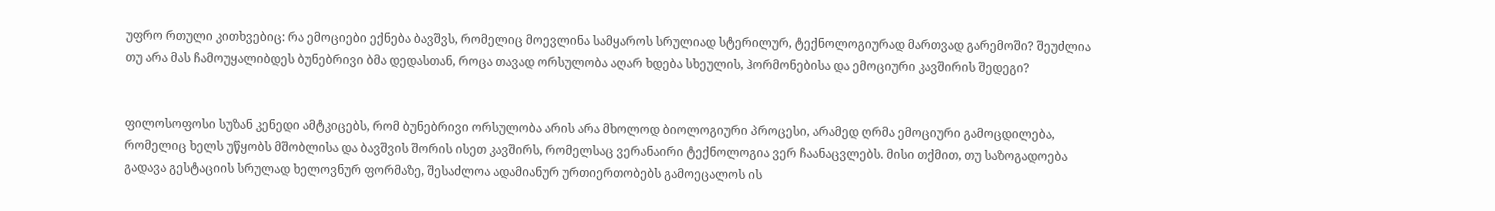უფრო რთული კითხვებიც: რა ემოციები ექნება ბავშვს, რომელიც მოევლინა სამყაროს სრულიად სტერილურ, ტექნოლოგიურად მართვად გარემოში? შეუძლია თუ არა მას ჩამოუყალიბდეს ბუნებრივი ბმა დედასთან, როცა თავად ორსულობა აღარ ხდება სხეულის, ჰორმონებისა და ემოციური კავშირის შედეგი?


ფილოსოფოსი სუზან კენედი ამტკიცებს, რომ ბუნებრივი ორსულობა არის არა მხოლოდ ბიოლოგიური პროცესი, არამედ ღრმა ემოციური გამოცდილება, რომელიც ხელს უწყობს მშობლისა და ბავშვის შორის ისეთ კავშირს, რომელსაც ვერანაირი ტექნოლოგია ვერ ჩაანაცვლებს. მისი თქმით, თუ საზოგადოება გადავა გესტაციის სრულად ხელოვნურ ფორმაზე, შესაძლოა ადამიანურ ურთიერთობებს გამოეცალოს ის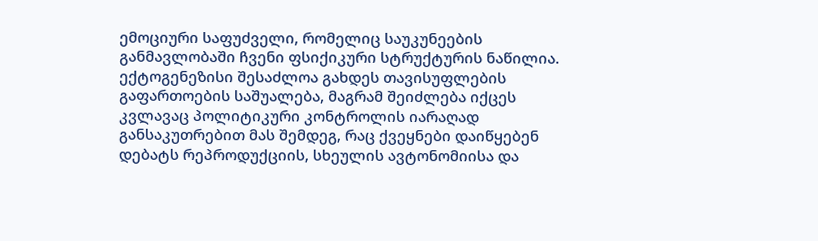ემოციური საფუძველი, რომელიც საუკუნეების განმავლობაში ჩვენი ფსიქიკური სტრუქტურის ნაწილია. ექტოგენეზისი შესაძლოა გახდეს თავისუფლების გაფართოების საშუალება, მაგრამ შეიძლება იქცეს კვლავაც პოლიტიკური კონტროლის იარაღად განსაკუთრებით მას შემდეგ, რაც ქვეყნები დაიწყებენ დებატს რეპროდუქციის, სხეულის ავტონომიისა და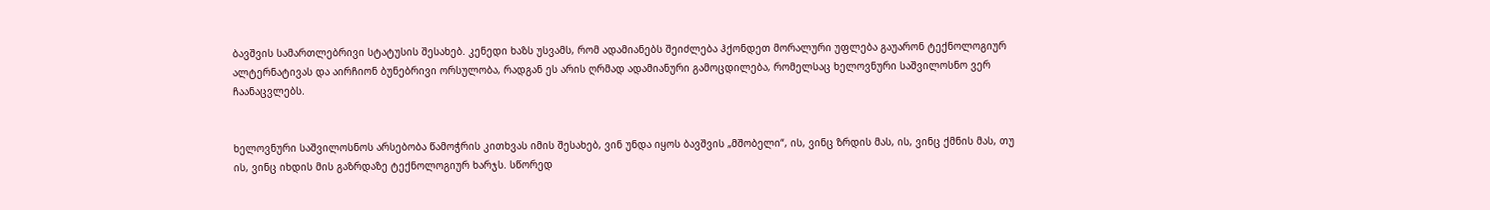ბავშვის სამართლებრივი სტატუსის შესახებ. კენედი ხაზს უსვამს, რომ ადამიანებს შეიძლება ჰქონდეთ მორალური უფლება გაუარონ ტექნოლოგიურ ალტერნატივას და აირჩიონ ბუნებრივი ორსულობა, რადგან ეს არის ღრმად ადამიანური გამოცდილება, რომელსაც ხელოვნური საშვილოსნო ვერ ჩაანაცვლებს.


ხელოვნური საშვილოსნოს არსებობა წამოჭრის კითხვას იმის შესახებ, ვინ უნდა იყოს ბავშვის „მშობელი“, ის, ვინც ზრდის მას, ის, ვინც ქმნის მას, თუ ის, ვინც იხდის მის გაზრდაზე ტექნოლოგიურ ხარჯს. სწორედ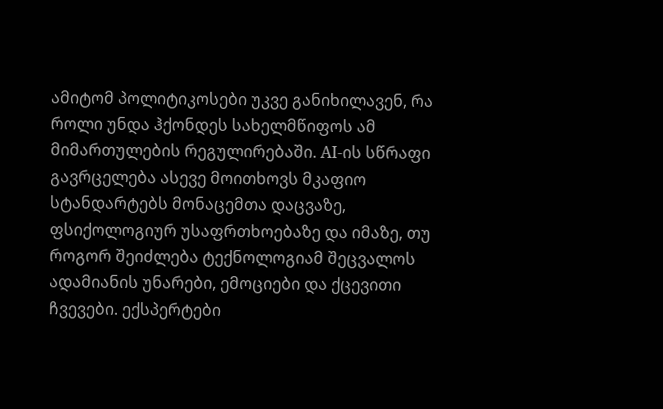ამიტომ პოლიტიკოსები უკვე განიხილავენ, რა როლი უნდა ჰქონდეს სახელმწიფოს ამ მიმართულების რეგულირებაში. AI-ის სწრაფი გავრცელება ასევე მოითხოვს მკაფიო სტანდარტებს მონაცემთა დაცვაზე, ფსიქოლოგიურ უსაფრთხოებაზე და იმაზე, თუ როგორ შეიძლება ტექნოლოგიამ შეცვალოს ადამიანის უნარები, ემოციები და ქცევითი ჩვევები. ექსპერტები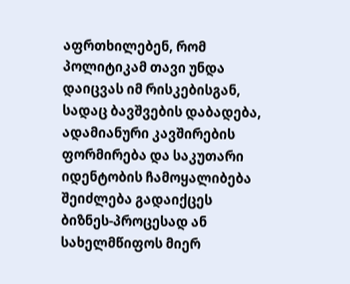აფრთხილებენ, რომ პოლიტიკამ თავი უნდა დაიცვას იმ რისკებისგან, სადაც ბავშვების დაბადება, ადამიანური კავშირების ფორმირება და საკუთარი იდენტობის ჩამოყალიბება შეიძლება გადაიქცეს ბიზნეს-პროცესად ან სახელმწიფოს მიერ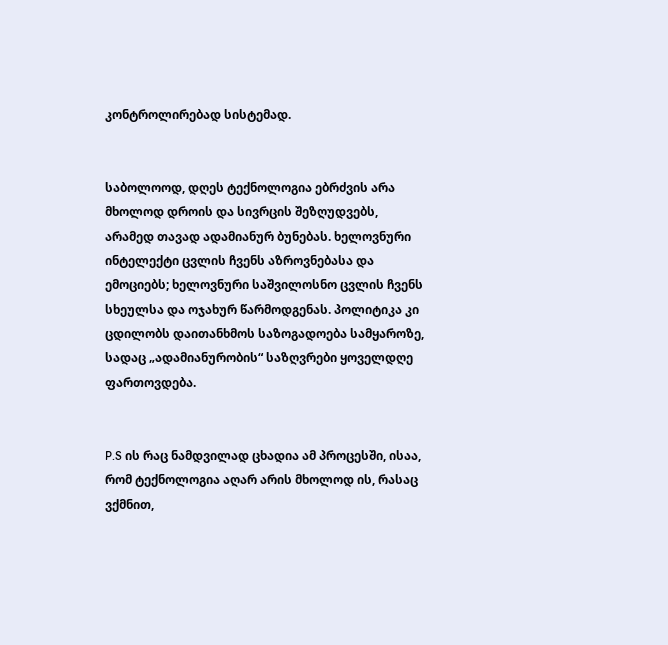კონტროლირებად სისტემად.


საბოლოოდ, დღეს ტექნოლოგია ებრძვის არა მხოლოდ დროის და სივრცის შეზღუდვებს, არამედ თავად ადამიანურ ბუნებას. ხელოვნური ინტელექტი ცვლის ჩვენს აზროვნებასა და ემოციებს; ხელოვნური საშვილოსნო ცვლის ჩვენს სხეულსა და ოჯახურ წარმოდგენას. პოლიტიკა კი ცდილობს დაითანხმოს საზოგადოება სამყაროზე, სადაც „ადამიანურობის“ საზღვრები ყოველდღე ფართოვდება.


P.S ის რაც ნამდვილად ცხადია ამ პროცესში, ისაა, რომ ტექნოლოგია აღარ არის მხოლოდ ის, რასაც ვქმნით,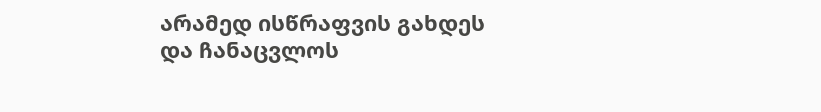არამედ ისწრაფვის გახდეს და ჩანაცვლოს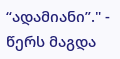“ადამიანი”." - წერს მაგდა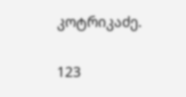კოტრიკაძე.

123